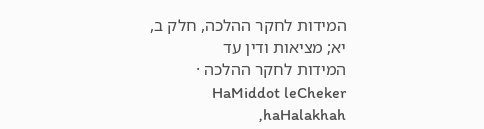המידות לחקר ההלכה, חלק ב, יא; מציאות ודין עד
המידות לחקר ההלכה · HaMiddot leCheker haHalakhah,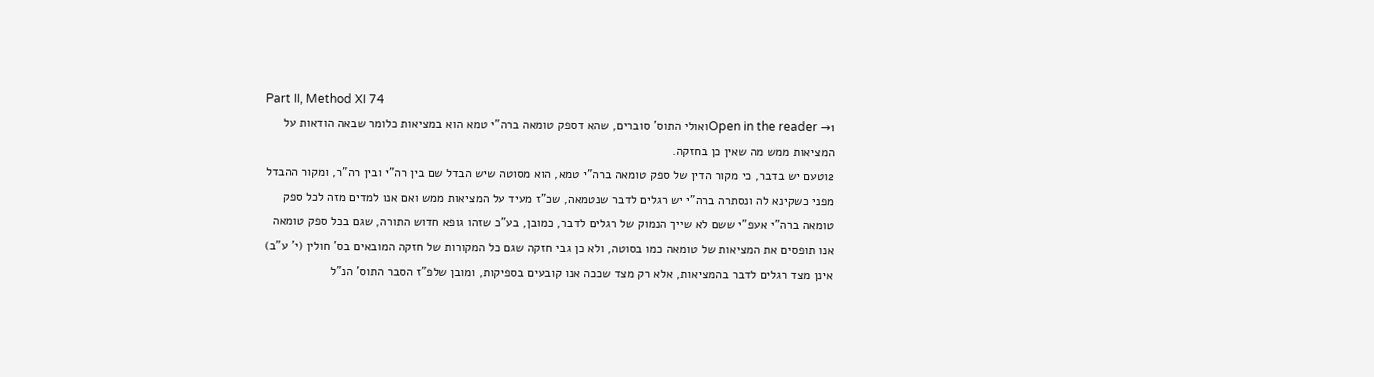Part II, Method XI 74
Open in the reader →1ואולי התוס' סוברים, שהא דספק טומאה ברה"י טמא הוא במציאות כלומר שבאה הודאות על המציאות ממש מה שאין כן בחזקה.
2וטעם יש בדבר, כי מקור הדין של ספק טומאה ברה"י טמא, הוא מסוטה שיש הבדל שם בין רה"י ובין רה"ר, ומקור ההבדל מפני כשקינא לה ונסתרה ברה"י יש רגלים לדבר שנטמאה, שכ"ז מעיד על המציאות ממש ואם אנו למדים מזה לכל ספק טומאה ברה"י אעפ"י ששם לא שייך הנמוק של רגלים לדבר, כמובן, בע"כ שזהו גופא חדוש התורה, שגם בכל ספק טומאה אנו תופסים את המציאות של טומאה כמו בסוטה, ולא כן גבי חזקה שגם כל המקורות של חזקה המובאים בס' חולין (י' ע"ב) אינן מצד רגלים לדבר בהמציאות, אלא רק מצד שככה אנו קובעים בספיקות, ומובן שלפ"ז הסבר התוס' הנ"ל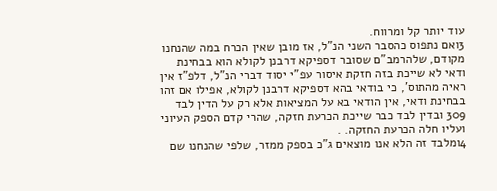עוד יותר קל ומרווח.
3ואם נתפוס כהסבר השני הנ"ל, אז מובן שאין הכרח במה שהנחנו מקודם, שלהרמב"ם שסובר דספיקא דרבנן לקולא הוא בבחינת ודאי לא שייכת בזה חזקת איסור עפ"י יסוד דברי הנ"ל, דלפ"ז אין ראיה מהתוס', כי בודאי בהא דספיקא דרבנן לקולא, אפילו אם זהו בבחינת ודאי, אין הודאי בא על המציאות אלא רק על הדין לבד 309 ובדין לבד כבר שייכת הכרעת חזקה, שהרי קדם הספק העיוני ועליו חלה הכרעת החזקה. .
4ומלבד זה הלא אנו מוצאים ג"כ בספק ממזר, שלפי שהנחנו שם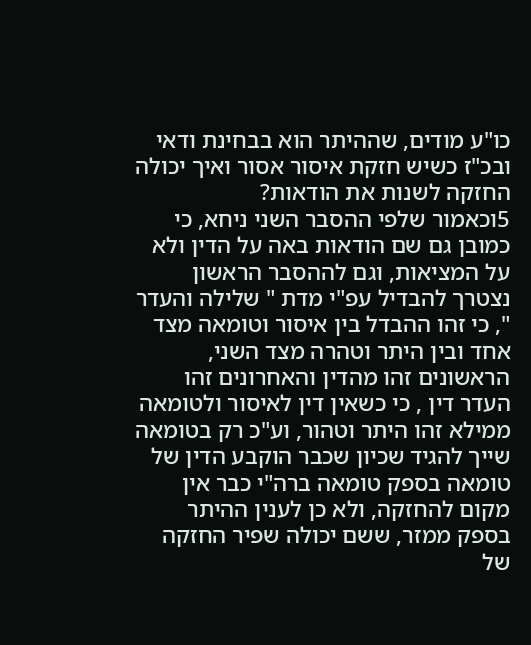כו"ע מודים, שההיתר הוא בבחינת ודאי ובכ"ז כשיש חזקת איסור אסור ואיך יכולה החזקה לשנות את הודאות?
5וכאמור שלפי ההסבר השני ניחא, כי כמובן גם שם הודאות באה על הדין ולא על המציאות, וגם לההסבר הראשון נצטרך להבדיל עפ"י מדת " שלילה והעדר ", כי זהו ההבדל בין איסור וטומאה מצד אחד ובין היתר וטהרה מצד השני, הראשונים זהו מהדין והאחרונים זהו העדר דין , כי כשאין דין לאיסור ולטומאה ממילא זהו היתר וטהור, וע"כ רק בטומאה שייך להגיד שכיון שכבר הוקבע הדין של טומאה בספק טומאה ברה"י כבר אין מקום להחזקה, ולא כן לענין ההיתר בספק ממזר, ששם יכולה שפיר החזקה של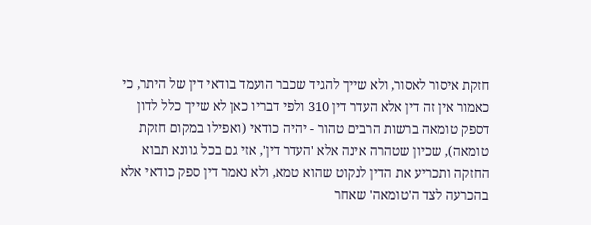חזקת איסור לאסור, ולא שייך להגיד שכבר הועמד בודאי דין של היתר, כי כאמור אין זה דין אלא העדר דין 310 ולפי דבריו כאן לא שייך כלל לדון דספק טומאה ברשות הרבים טהור - יהיה כודאי (ואפילו במקום חזקת טומאה), שכיון שטהרה אינה אלא 'העדר דין', אזי גם בכל גוונא תבוא החזקה ותכריע את הדין לנקוט שהוא טמא, ולא נאמר דין ספק כודאי אלא בהכרעה לצד ה'טומאה' שאחר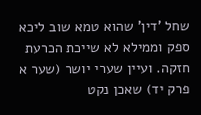שחל 'דין' שהוא טמא שוב ליכא ספק וממילא לא שייכת הכרעת חזקה. ועיין שערי יושר (שער א פרק יד) שאכן נקט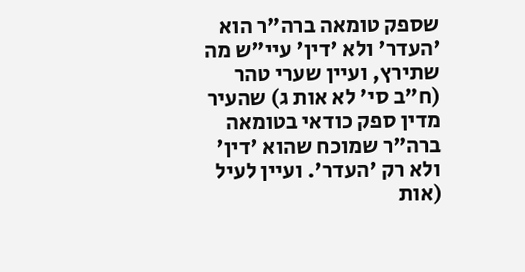שספק טומאה ברה"ר הוא 'העדר' ולא 'דין' עיי"ש מה שתירץ, ועיין שערי טהר (ח"ב סי' לא אות ג) שהעיר מדין ספק כודאי בטומאה ברה"ר שמוכח שהוא 'דין' ולא רק 'העדר'. ועיין לעיל (אות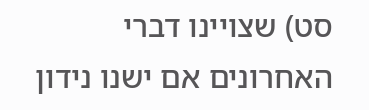סט) שצויינו דברי האחרונים אם ישנו נידון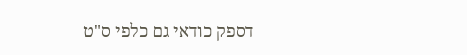דספק כודאי גם כלפי ס"ט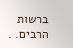ברשות הרבים. .